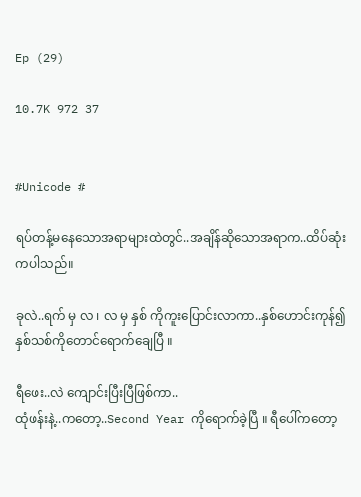Ep (29)

10.7K 972 37


#Unicode #

ရပ်တန့်မနေသောအရာများထဲတွင်..အချိန်ဆိုသောအရာက..ထိပ်ဆုံးကပါသည်။

ခုလဲ..ရက် မှ လ ၊ လ မှ နှစ် ကိုကူးပြောင်းလာကာ..နှစ်ဟောင်းကုန်၍နှစ်သစ်ကိုတောင်ရောက်ချေပြီ ။

ရီဖေး..လဲ ကျောင်းပြီးပြီဖြစ်ကာ..
ထုံဖန်းနဲ့..ကတော့..Second Year ကိုရောက်ခဲ့ပြီ ။ ရီပေါ်ကတော့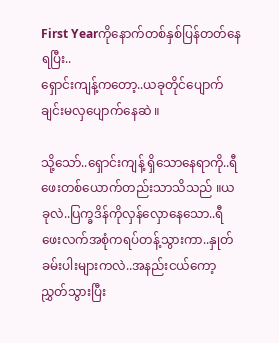First Yearကိုနောက်တစ်နှစ်ပြန်တတ်နေရပြီး..
ရှောင်းကျန့်ကတော့..ယခုတိုင်ပျောက်ချင်းမလှပျောက်နေဆဲ ။

သို့သော်..ရှောင်းကျန့် ရှိသောနေရာကို..ရီဖေးတစ်ယောက်တည်းသာသိသည် ။ယခုလဲ..ပြက္ခဒိန်ကိုလှန်လှောနေသော..ရီဖေးလက်အစုံကရပ်တန့်သွားကာ..နှုတ်ခမ်းပါးများကလဲ..အနည်းငယ်ကော့ညွှတ်သွားပြီး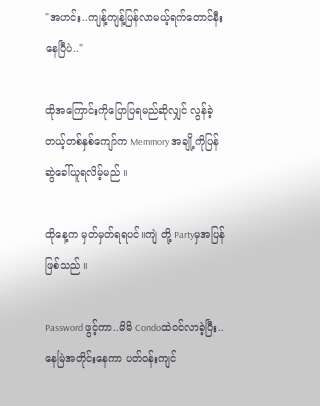"အဟင်း..ကျန့်ကျန့်ပြန်လာမယ့်ရက်တောင်နီးနေပြီပဲ.."

ထိုအကြောင်းကိုပြောပြရမည်ဆိုလျှင် လွန်ခဲ့တယ့်တစ်နှစ်ကျော်က Memmory အချို့ကိုပြန်ဆွဲခေါ်ယူရလိမ့်မည် ။

ထိုနေ့က မှတ်မှတ်ရရပင်။ကျဲ တို့ Partyမှအပြန်ဖြစ်သည် ။

Password ဖွင့်ကာ..မိမိ Condoထဲဝင်လာခဲ့ပြီး..နေမြဲအတိုင်းနေကာ ပတ်ဝန်းကျင်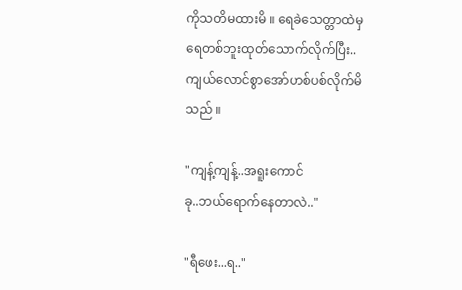ကိုသတိမထားမိ ။ ရေခဲသေတ္တာထဲမှ ရေတစ်ဘူးထုတ်သောက်လိုက်ပြီး..ကျယ်လောင်စွာအော်ဟစ်ပစ်လိုက်မိသည် ။

"ကျန့်ကျန့်..အရူးကောင်
ခု..ဘယ်ရောက်နေတာလဲ.."

"ရီဖေး...ရ.."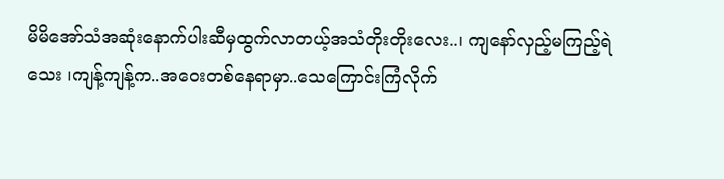မိမိအော်သံအဆုံးနောက်ပါးဆီမှထွက်လာတယ့်အသံတိုးတိုးလေး..၊ ကျနော်လှည့်မကြည့်ရဲသေး ၊ကျန့်ကျန့်က..အဝေးတစ်နေရာမှာ..သေကြောင်းကြံလိုက်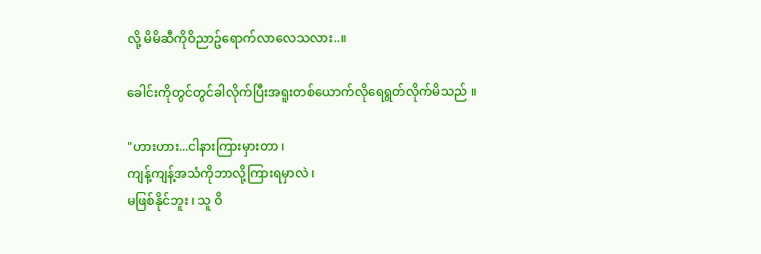လို့ မိမိဆီကိုဝိညာဥ်ရောက်လာလေသလား..။

ခေါင်းကိုတွင်တွင်ခါလိုက်ပြီးအရူးတစ်ယောက်လိုရေရွတ်လိုက်မိသည် ။

"ဟားဟား...ငါနားကြားမှားတာ ၊
ကျန့်ကျန့်အသံကိုဘာလို့ကြားရမှာလဲ ၊
မဖြစ်နိုင်ဘူး ၊ သူ ဝိ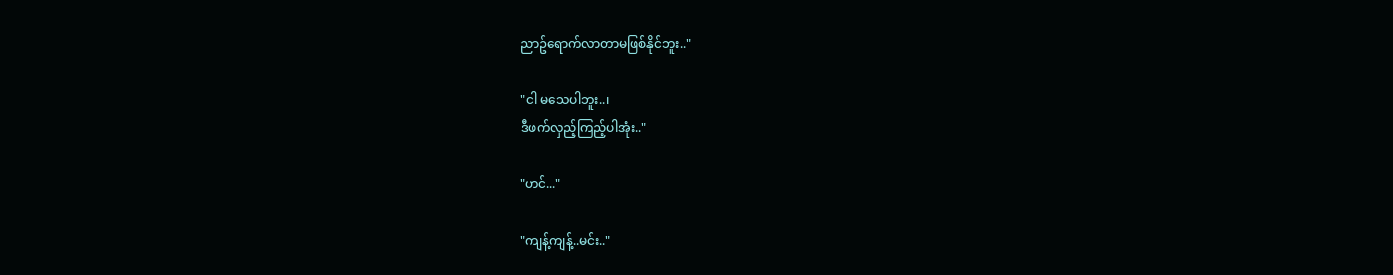ညာဥ်ရောက်လာတာမဖြစ်နိုင်ဘူး.."

"ငါ မသေပါဘူး..၊
ဒီဖက်လှည့်ကြည့်ပါအုံး.."

"ဟင်..."

"ကျန့်ကျန့်..မင်း.."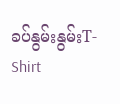ခပ်နွမ်းနွမ်းT-Shirt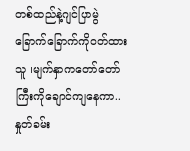တစ်ထည်နဲ့ဂျင်ပြာမွဲခြောက်ခြောက်ကိုဝတ်ထားသူ ၊မျက်နှာကတော်တော်ကြီးကိုချောင်ကျနေကာ..နှုတ်ခမ်း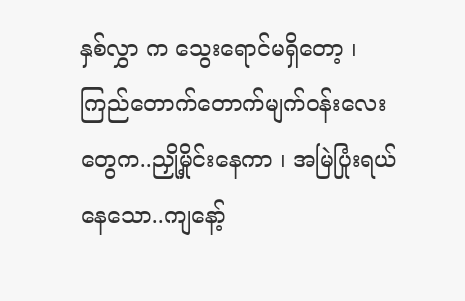နှစ်လွှာ က သွေးရောင်မရှိတော့ ၊ ကြည်တောက်တောက်မျက်ဝန်းလေးတွေက..ညှို့မှိုင်းနေကာ ၊ အမြဲပြုံးရယ်နေသော..ကျနော့်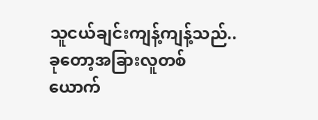သူငယ်ချင်းကျန့်ကျန့်သည်..ခုတော့အခြားလူတစ်ယောက်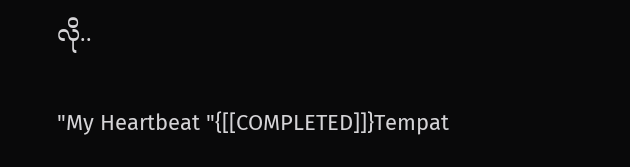လို..

"My Heartbeat "{[[COMPLETED]]}Tempat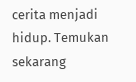cerita menjadi hidup. Temukan sekarang